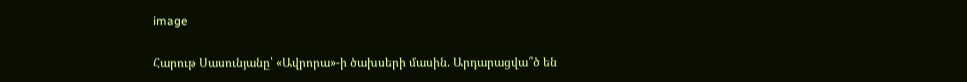image

Հարութ Սասունյանը՝ «Ավրորա»-ի ծախսերի մասին. Արդարացվա՞ծ են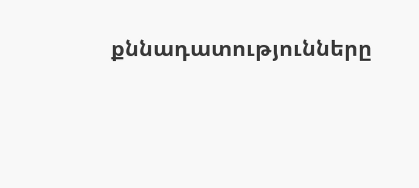քննադատությունները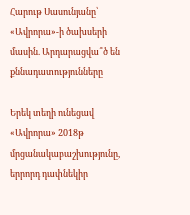Հարութ Սասունյանը՝ «Ավրորա»-ի ծախսերի մասին. Արդարացվա՞ծ են քննադատությունները

Երեկ տեղի ունեցավ «Ավրորա» 2018թ մրցանակաբաշխությունը, երրորդ դափնեկիր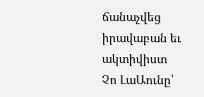ճանաչվեց իրավաբան եւ ակտիվիստ Չո ԼաԱունը՝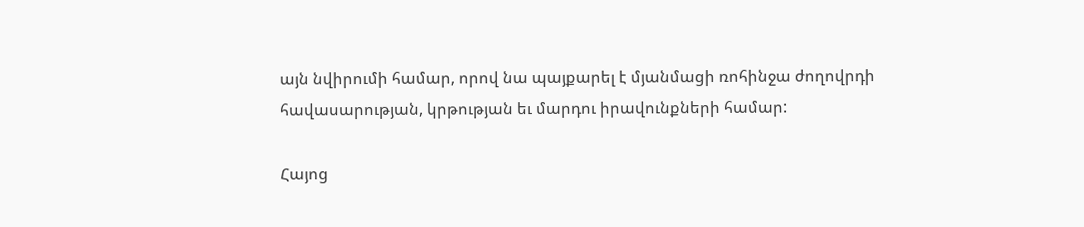այն նվիրումի համար, որով նա պայքարել է մյանմացի ռոհինջա ժողովրդի հավասարության, կրթության եւ մարդու իրավունքների համար:

Հայոց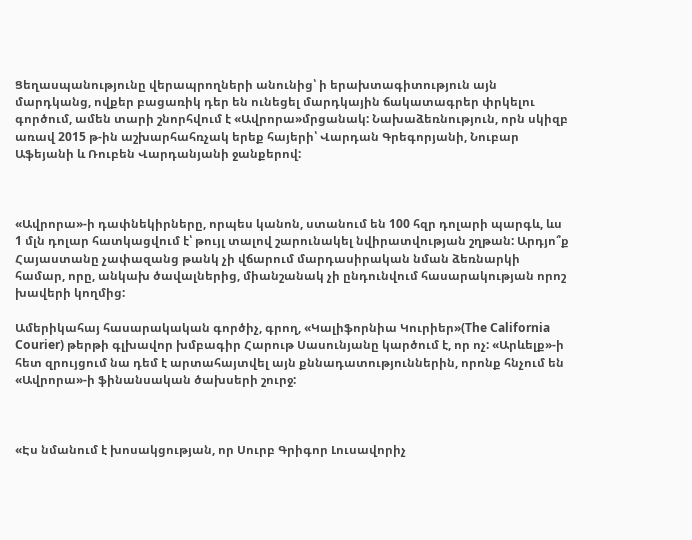Ցեղասպանությունը վերապրողների անունից՝ ի երախտագիտություն այն մարդկանց, ովքեր բացառիկ դեր են ունեցել մարդկային ճակատագրեր փրկելու գործում, ամեն տարի շնորհվում է «Ավրորա»մրցանակ: Նախաձեռնություն, որն սկիզբ առավ 2015 թ-ին աշխարհահռչակ երեք հայերի՝ Վարդան Գրեգորյանի, Նուբար Աֆեյանի և Ռուբեն Վարդանյանի ջանքերով:



«Ավրորա»-ի դափնեկիրները, որպես կանոն, ստանում են 100 հզր դոլարի պարգև, ևս 1 մլն դոլար հատկացվում է՝ թույլ տալով շարունակել նվիրատվության շղթան: Արդյո՞ք Հայաստանը չափազանց թանկ չի վճարում մարդասիրական նման ձեռնարկի համար, որը, անկախ ծավալներից, միանշանակ չի ընդունվում հասարակության որոշ խավերի կողմից:

Ամերիկահայ հասարակական գործիչ, գրող, «Կալիֆորնիա Կուրիեր»(The California Courier) թերթի գլխավոր խմբագիր Հարութ Սասունյանը կարծում է, որ ոչ: «Արևելք»-ի հետ զրույցում նա դեմ է արտահայտվել այն քննադատություններին, որոնք հնչում են «Ավրորա»-ի ֆինանսական ծախսերի շուրջ:



«Էս նմանում է խոսակցության, որ Սուրբ Գրիգոր Լուսավորիչ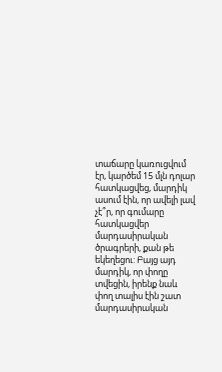տաճարը կառուցվում էր, կարծեմ 15 մլն դոլար հատկացվեց, մարդիկ ասում էին, որ ավելի լավ չէ՞ր, որ գումարը հատկացվեր մարդասիրական ծրագրերի, քան թե եկեղեցու: Բայց այդ մարդիկ, որ փողը տվեցին, իրենք նաև փող տալիս էին շատ մարդասիրական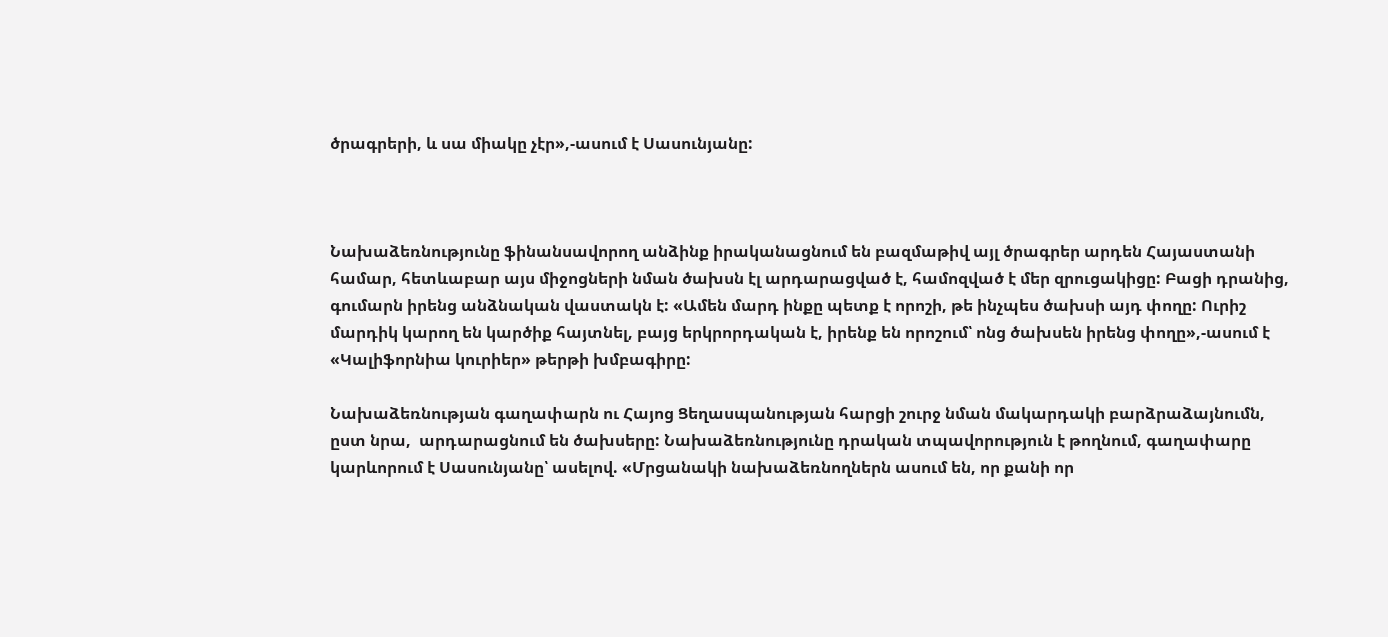ծրագրերի, և սա միակը չէր»,-ասում է Սասունյանը:



Նախաձեռնությունը ֆինանսավորող անձինք իրականացնում են բազմաթիվ այլ ծրագրեր արդեն Հայաստանի համար, հետևաբար այս միջոցների նման ծախսն էլ արդարացված է, համոզված է մեր զրուցակիցը: Բացի դրանից, գումարն իրենց անձնական վաստակն է: «Ամեն մարդ ինքը պետք է որոշի, թե ինչպես ծախսի այդ փողը: Ուրիշ մարդիկ կարող են կարծիք հայտնել, բայց երկրորդական է, իրենք են որոշում՝ ոնց ծախսեն իրենց փողը»,-ասում է «Կալիֆորնիա կուրիեր» թերթի խմբագիրը:

Նախաձեռնության գաղափարն ու Հայոց Ցեղասպանության հարցի շուրջ նման մակարդակի բարձրաձայնումն, ըստ նրա,  արդարացնում են ծախսերը: Նախաձեռնությունը դրական տպավորություն է թողնում, գաղափարը կարևորում է Սասունյանը՝ ասելով. «Մրցանակի նախաձեռնողներն ասում են, որ քանի որ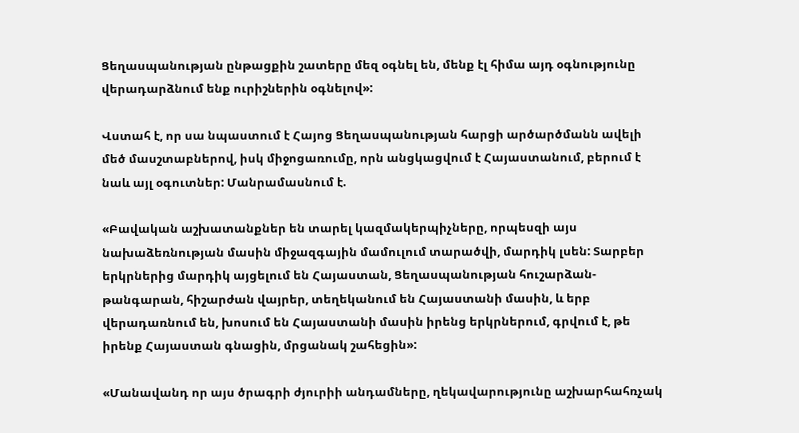Ցեղասպանության ընթացքին շատերը մեզ օգնել են, մենք էլ հիմա այդ օգնությունը վերադարձնում ենք ուրիշներին օգնելով»:

Վստահ է, որ սա նպաստում է Հայոց Ցեղասպանության հարցի արծարծմանն ավելի մեծ մասշտաբներով, իսկ միջոցառումը, որն անցկացվում է Հայաստանում, բերում է նաև այլ օգուտներ: Մանրամասնում է.

«Բավական աշխատանքներ են տարել կազմակերպիչները, որպեսզի այս նախաձեռնության մասին միջազգային մամուլում տարածվի, մարդիկ լսեն: Տարբեր երկրներից մարդիկ այցելում են Հայաստան, Ցեղասպանության հուշարձան-թանգարան, հիշարժան վայրեր, տեղեկանում են Հայաստանի մասին, և երբ վերադառնում են, խոսում են Հայաստանի մասին իրենց երկրներում, գրվում է, թե իրենք Հայաստան գնացին, մրցանակ շահեցին»:

«Մանավանդ որ այս ծրագրի ժյուրիի անդամները, ղեկավարությունը աշխարհահռչակ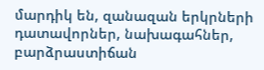մարդիկ են, զանազան երկրների դատավորներ, նախագահներ, բարձրաստիճան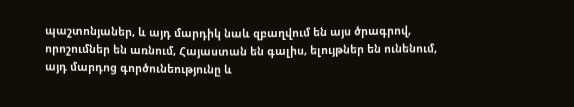պաշտոնյաներ, և այդ մարդիկ նաև զբաղվում են այս ծրագրով, որոշումներ են առնում, Հայաստան են գալիս, ելույթներ են ունենում, այդ մարդոց գործունեությունը և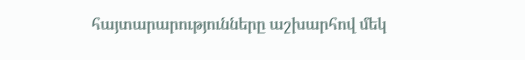հայտարարությունները աշխարհով մեկ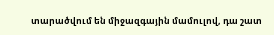տարածվում են միջազգային մամուլով, դա շատ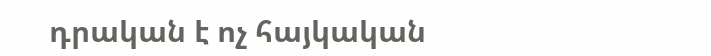դրական է ոչ հայկական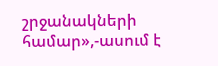շրջանակների համար»,-ասում է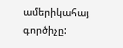ամերիկահայ գործիչը: